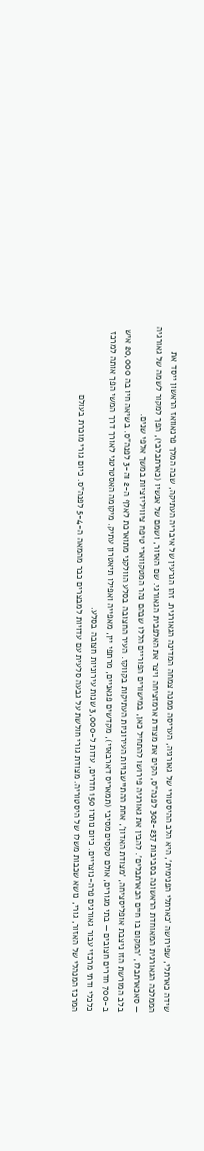שידה כארתלי, שפירושה 'כארתלי הפנימית', היא הלב ההיסטורי של גאורגיה, העריסה ממנה צמחה המדינה הגאורגית. זהו הגרעין של איבריה העתיקה, שבה המלך פרנאוואז הראשון ייסד את הממלכה הגאורגית המאוחדת הראשונה בסביבות 302-237 לפנה"ס, הקים את מצודת ארמזציחה ויצר את האלפבית הגאורגי. שם האזור, ושמם של אנשיו (כארתבלבי), הפך למקור לשמה של גאורגיה — סאכארתבלו, 'המקום בו חיים הכארתבלים'. להבין את גאורגיה פירושו להתחיל כאן, במישורים הפוריים הללו שבהם נהר המטקווארי טיפח ציוויליזציות במשך אלפי שנים.
בלב המורשת הזו ניצבת אופליסציחה, 'מצודת האדון', אחת ההתיישבויות העירוניות העתיקות בקווקז. העיר החצובה בסלע הוולקני מתוארכת לאלף ה-2 וה-3 לפנה"ס. בשיאה חיו בה 20,000 איש ב-700 חדרים חצובים — בתי מגורים, אולם טקסים מסיבי (תמאריס דארבאזי), מקדשים פגאניים, מרתפי יין, מאפייה ואפילו תיאטרון עתיק. מיקומה האסטרטגי לאורך דרך המשי הפך אותה למרכז כלכלי ודתי מרכזי עבור גאורגים פרה-נוצריים. כיום נותרו 150 חדרים, עדות ל-3,000 שנות עירוניות חצובה בסלע.
המרכז המנהלי של האזור, גורי, נושא שכבות משלו של היסטוריה. מצודת גורי חולשת על גבעה סלעית עם עדויות למבצרים כבר מהמאה ה-5-4 לפנה"ס. כיום גורי מוכרת בעולם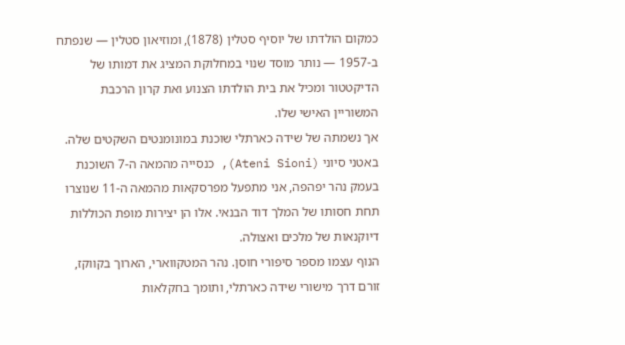כמקום הולדתו של יוסיף סטלין (1878), ומוזיאון סטלין — שנפתח ב-1957 — נותר מוסד שנוי במחלוקת המציג את דמותו של הדיקטטור ומכיל את בית הולדתו הצנוע ואת קרון הרכבת המשוריין האישי שלו.
אך נשמתה של שידה כארתלי שוכנת במונומנטים השקטים שלה. באטני סיוני (Ateni Sioni), כנסייה מהמאה ה-7 השוכנת בעמק נהר יפהפה, אני מתפעל מפרסקאות מהמאה ה-11 שנוצרו תחת חסותו של המלך דוד הבנאי. אלו הן יצירות מופת הכוללות דיוקנאות של מלכים ואצולה.
הנוף עצמו מספר סיפורי חוסן. נהר המטקווארי, הארוך בקווקז, זורם דרך מישורי שידה כארתלי, ותומך בחקלאות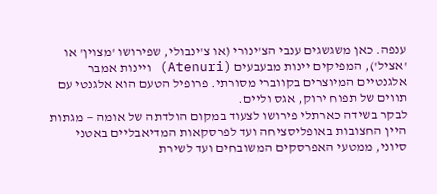ענפה. כאן משגשגים ענבי הצ'ינורי (או צ'ינבולי, שפירושו 'מצוין' או 'אציל'), המפיקים יינות מבעבעים (Atenuri) ויינות אמבר אלגנטיים המיוצרים בקווברי מסורתי. פרופיל הטעם הוא אלגנטי עם תווים של תפוח ירוק, אגס וליים.
לבקר בשידה כארתלי פירושו לצעוד במקום הולדתה של אומה — מגתות היין החצובות באופליסציחה ועד לפרסקאות המדיאבליים באטני סיוני, ממטעי האפרסקים המשובחים ועד לשירת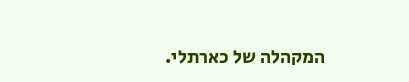המקהלה של כארתלי.